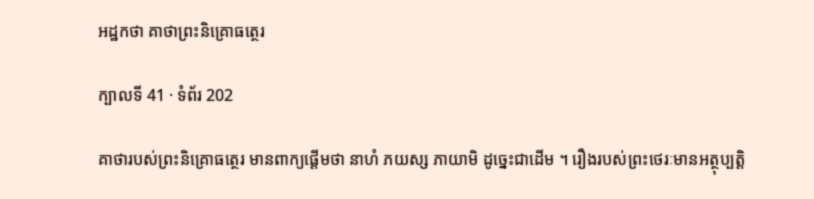អដ្ឋកថា គាថាព្រះនិគ្រោធត្ថេរ

ក្បាលទី 41 · ទំព័រ 202

គាថារបស់ព្រះនិគ្រោធត្ថេរ មានពាក្យផ្តើមថា នាហំ ភយស្ស ភាយាមិ ដូច្នេះជាដើម ។ រឿងរបស់ព្រះថេរៈមានអត្ថុប្បត្តិ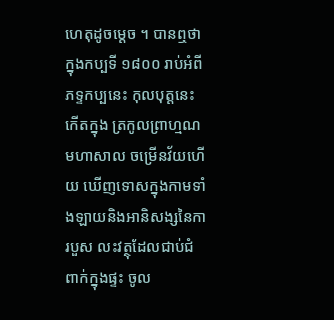ហេតុដូចម្តេច ។ បានឮថា ក្នុងកប្បទី ១៨០០ រាប់អំពីភទ្ទកប្បនេះ កុលបុត្តនេះកើតក្នុង ត្រកូលព្រាហ្មណមហាសាល ចម្រើនវ័យហើយ ឃើញទោសក្នុងកាមទាំងឡាយនិងអានិសង្សនៃការបួស លះវត្ថុដែលជាប់ជំពាក់ក្នុងផ្ទះ ចូល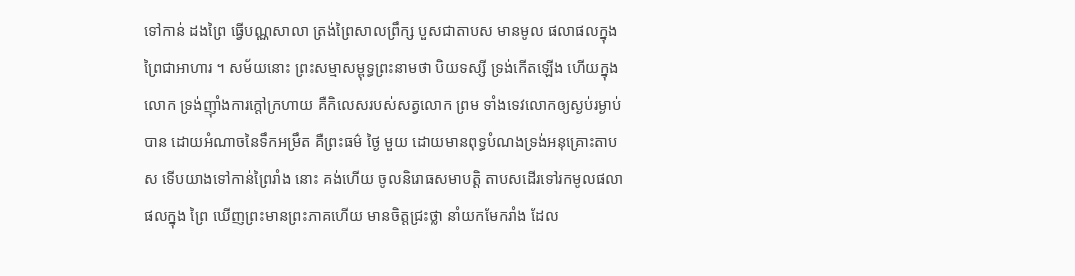ទៅកាន់ ដងព្រៃ ធ្វើបណ្ណសាលា ត្រង់ព្រៃសាលព្រឹក្ស បួសជាតាបស មានមូល ផលាផលក្នុងព្រៃជាអាហារ ។ សម័យនោះ ព្រះសម្មាសម្ពុទ្ធព្រះនាមថា បិយទស្សី ទ្រង់កើតឡើង ហើយក្នុងលោក ទ្រង់ញ៉ាំងការក្តៅក្រហាយ គឺកិលេសរបស់សត្វលោក ព្រម ទាំងទេវលោកឲ្យស្ងប់រម្ងាប់បាន ដោយអំណាចនៃទឹកអម្រឹត គឺព្រះធម៌ ថ្ងៃ មួយ ដោយមានពុទ្ធបំណងទ្រង់អនុគ្រោះតាបស ទើបយាងទៅកាន់ព្រៃរាំង នោះ គង់ហើយ ចូលនិរោធសមាបត្តិ តាបសដើរទៅរកមូលផលាផលក្នុង ព្រៃ ឃើញព្រះមានព្រះភាគហើយ មានចិត្តជ្រះថ្លា នាំយកមែករាំង ដែល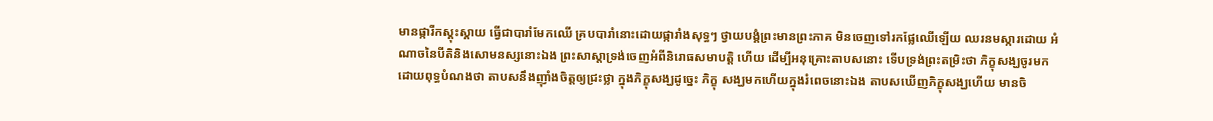មានផ្ការីកស្គុះស្គាយ ធ្វើជាបារាំមែកឈើ គ្របបារាំនោះដោយផ្ការាំងសុទ្ធៗ ថ្វាយបង្គំព្រះមានព្រះភាគ មិនចេញទៅរកផ្លែឈើឡើយ ឈរនមស្ការដោយ អំណាចនៃបីតិនិងសោមនស្សនោះឯង ព្រះសាស្តាទ្រង់ចេញអំពីនិរោធសមាបត្តិ ហើយ ដើម្បីអនុគ្រោះតាបសនោះ ទើបទ្រង់ព្រះតម្រិះថា ភិក្ខុសង្ឃចូរមក ដោយពុទ្ធបំណងថា តាបសនឹងញ៉ាំងចិត្តឲ្យជ្រះថ្លា ក្នុងភិក្ខុសង្ឃដូច្នេះ ភិក្ខុ សង្ឃមកហើយក្នុងរំពេចនោះឯង តាបសឃើញភិក្ខុសង្ឃហើយ មានចិ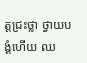ត្តជ្រះថ្លា ថ្វាយបង្គំហើយ ឈ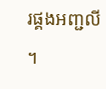រផ្គងអញ្ជលី ។